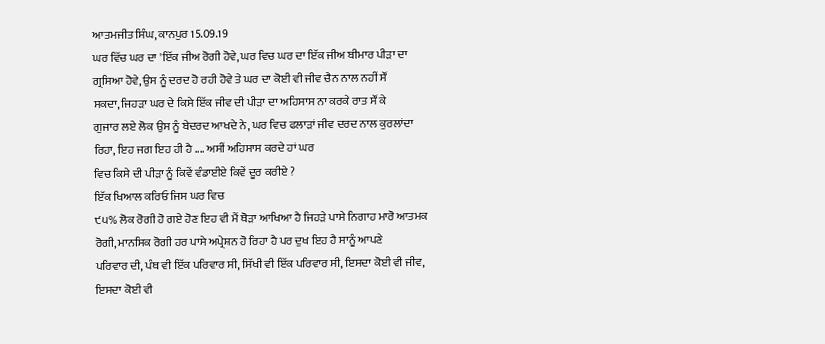ਆਤਮਜੀਤ ਸਿੰਘ, ਕਾਨਪੁਰ 15.09.19
ਘਰ ਵਿੱਚ ਘਰ ਦਾ 'ਇੱਕ ਜੀਅ ਰੋਗੀ ਹੋਵੇ, ਘਰ ਵਿਚ ਘਰ ਦਾ ਇੱਕ ਜੀਅ ਬੀਮਾਰ ਪੀੜਾ ਦਾ
ਗ੍ਰਸਿਆ ਹੋਵੇ, ਉਸ ਨੂੰ ਦਰਦ ਹੋ ਰਹੀ ਹੋਵੇ ਤੇ ਘਰ ਦਾ ਕੋਈ ਵੀ ਜੀਵ ਚੈਨ ਨਾਲ ਨਹੀਂ ਸੌਂ
ਸਕਦਾ, ਜਿਹੜਾ ਘਰ ਦੇ ਕਿਸੇ ਇੱਕ ਜੀਵ ਦੀ ਪੀੜਾ ਦਾ ਅਹਿਸਾਸ ਨਾ ਕਰਕੇ ਰਾਤ ਸੌਂ ਕੇ
ਗੁਜਾਰ ਲਏ ਲੋਕ ਉਸ ਨੂੰ ਬੇਦਰਦ ਆਖਦੇ ਨੇ, ਘਰ ਵਿਚ ਫਲਾੜਾਂ ਜੀਵ ਦਰਦ ਨਾਲ ਕੁਰਲਾਂਦਾ
ਰਿਹਾ, ਇਹ ਜਗ ਇਹ ਹੀ ਹੈ .... ਅਸੀਂ ਅਹਿਸਾਸ ਕਰਦੇ ਹਾਂ ਘਰ
ਵਿਚ ਕਿਸੇ ਦੀ ਪੀੜਾ ਨੂੰ ਕਿਵੇਂ ਵੰਡਾਈਏ ਕਿਵੇਂ ਦੂਰ ਕਰੀਏ ?
ਇੱਕ ਖਿਆਲ ਕਰਿਓ ਜਿਸ ਘਰ ਵਿਚ
੯੫% ਲੋਕ ਰੋਗੀ ਹੋ ਗਏ ਹੋਣ ਇਹ ਵੀ ਮੈਂ ਥੋੜਾ ਆਖਿਆ ਹੈ ਜਿਹੜੇ ਪਾਸੇ ਨਿਗਾਹ ਮਾਰੋ ਆਤਮਕ
ਰੋਗੀ, ਮਾਨਸਿਕ ਰੋਗੀ ਹਰ ਪਾਸੇ ਅਪ੍ਰੇਸ਼ਨ ਹੋ ਰਿਹਾ ਹੈ ਪਰ ਦੁਖ ਇਹ ਹੈ ਸਾਨੂੰ ਆਪਣੇ
ਪਰਿਵਾਰ ਦੀ, ਪੰਥ ਵੀ ਇੱਕ ਪਰਿਵਾਰ ਸੀ, ਸਿੱਖੀ ਵੀ ਇੱਕ ਪਰਿਵਾਰ ਸੀ, ਇਸਦਾ ਕੋਈ ਵੀ ਜੀਵ,
ਇਸਦਾ ਕੋਈ ਵੀ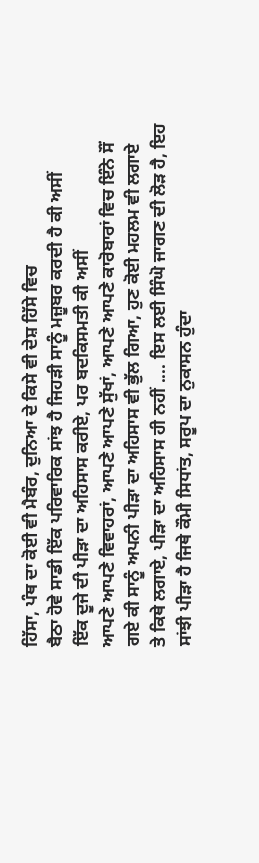ਹਿੱਸਾ, ਪੰਥ ਦਾ ਕੋਈ ਵੀ ਮੈਬੰਰ, ਦੁਨਿਆ ਦੇ ਕਿਸੇ ਵੀ ਦੇਸ਼ ਹਿੱਸੇ ਵਿਚ
ਬੈਠਾ ਹੋਵੇ ਸਾਡੀ ਇੱਕ ਪਰਿਵਾਰਿਕ ਸਾਂਝ ਹੈ ਜਿਹੜੀ ਸਾਨੂੰ ਮਜ਼ੂਬਰ ਕਰਦੀ ਹੈ ਕੀ ਅਸੀਂ
ਇੱਕ ਦੂਜੇ ਦੀ ਪੀੜਾ ਦਾ ਅਹਿਸਾਸ ਕਰੀਏ, ਪਰ ਬਦਕਿਸਮਤੀ ਕੀ ਅਸੀਂ
ਆਪਣੇ ਆਪਣੇ ਵਿਵਾਹਰਾਂ, ਆਪਣੇ ਆਪਣੇ ਸੁੱਖਾਂ, ਆਪਣੇ ਆਪਣੇ ਕਾਰੋਬਾਰਾਂ ਵਿਚ ਇੰਨੇ ਸੌਂ
ਗਏ ਕੀ ਸਾਨੂੰ ਅਪਨੀ ਪੀੜਾ ਦਾ ਅਹਿਸਾਸ ਵੀ ਭੁੱਲ ਗਿਆ, ਹੁਣ ਕੋਈ ਮਹਲਮ ਵੀ ਲਗਾਏ
ਤੇ ਕਿਥੇ ਲਗਾਏ, ਪੀੜਾ ਦਾ ਅਹਿਸਾਸ ਹੀ ਨਹੀਂ .... ਇਸ ਲਈ ਸਿੰਘੋ ਜਾਗਣ ਦੀ ਲੋੜ ਹੈ, ਇਹ
ਸਾਂਝੀ ਪੀੜਾ ਹੈ ਜਿਥੇ ਕੌਮੀ ਸਿਧਾਂਤ, ਸਰੂਪ ਦਾ ਨੁਕਾਸਨ ਹੁੰਦਾ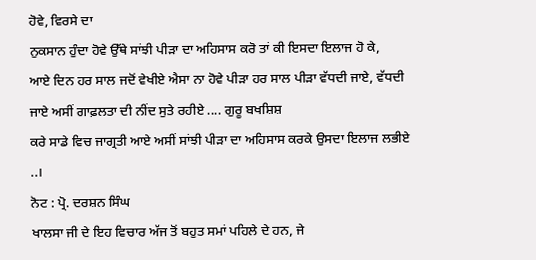ਹੋਵੇ, ਵਿਰਸੇ ਦਾ
ਨੁਕਸਾਨ ਹੁੰਦਾ ਹੋਵੇ ਉੱਥੇ ਸਾਂਝੀ ਪੀੜਾ ਦਾ ਅਹਿਸਾਸ ਕਰੋ ਤਾਂ ਕੀ ਇਸਦਾ ਇਲਾਜ ਹੋ ਕੇ,
ਆਏ ਦਿਨ ਹਰ ਸਾਲ ਜਦੋਂ ਵੇਖੀਏ ਐਸਾ ਨਾ ਹੋਵੇ ਪੀੜਾ ਹਰ ਸਾਲ ਪੀੜਾ ਵੱਧਦੀ ਜਾਏ, ਵੱਧਦੀ
ਜਾਏ ਅਸੀਂ ਗਾਫ਼ਲਤਾ ਦੀ ਨੀਂਦ ਸੁਤੇ ਰਹੀਏ .... ਗੁਰੂ ਬਖਸ਼ਿਸ਼
ਕਰੇ ਸਾਡੇ ਵਿਚ ਜਾਗ੍ਰਤੀ ਆਏ ਅਸੀਂ ਸਾਂਝੀ ਪੀੜਾ ਦਾ ਅਹਿਸਾਸ ਕਰਕੇ ਉਸਦਾ ਇਲਾਜ ਲਭੀਏ
..।
ਨੋਟ : ਪ੍ਰੋ. ਦਰਸ਼ਨ ਸਿੰਘ
ਖਾਲਸਾ ਜੀ ਦੇ ਇਹ ਵਿਚਾਰ ਅੱਜ ਤੋਂ ਬਹੁਤ ਸਮਾਂ ਪਹਿਲੇ ਦੇ ਹਨ, ਜੇ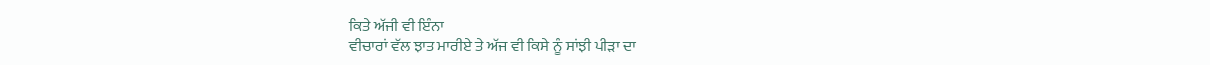ਕਿਤੇ ਅੱਜੀ ਵੀ ਇੰਨਾ
ਵੀਚਾਰਾਂ ਵੱਲ ਝਾਤ ਮਾਰੀਏ ਤੇ ਅੱਜ ਵੀ ਕਿਸੇ ਨੂੰ ਸਾਂਝੀ ਪੀੜਾ ਦਾ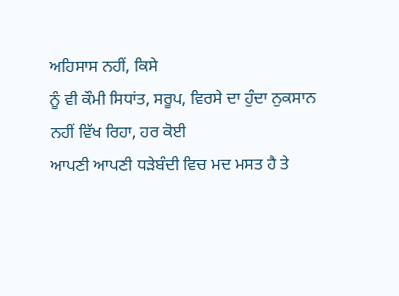ਅਹਿਸਾਸ ਨਹੀਂ, ਕਿਸੇ
ਨੂੰ ਵੀ ਕੌਮੀ ਸਿਧਾਂਤ, ਸਰੂਪ, ਵਿਰਸੇ ਦਾ ਹੁੰਦਾ ਨੁਕਸਾਨ ਨਹੀਂ ਵਿੱਖ ਰਿਹਾ, ਹਰ ਕੋਈ
ਆਪਣੀ ਆਪਣੀ ਧੜੇਬੰਦੀ ਵਿਚ ਮਦ ਮਸਤ ਹੈ ਤੇ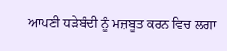ਆਪਣੀ ਧੜੇਬੰਦੀ ਨੂੰ ਮਜ਼ਬੂਤ ਕਰਨ ਵਿਚ ਲਗਾ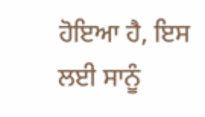ਹੋਇਆ ਹੈ, ਇਸ ਲਈ ਸਾਨੂੰ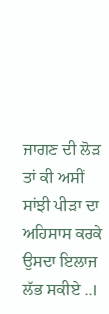ਜਾਗਣ ਦੀ ਲੋੜ ਤਾਂ ਕੀ ਅਸੀਂ ਸਾਂਝੀ ਪੀੜਾ ਦਾ ਅਹਿਸਾਸ ਕਰਕੇ
ਉਸਦਾ ਇਲਾਜ ਲੱਭ ਸਕੀਏ ..।